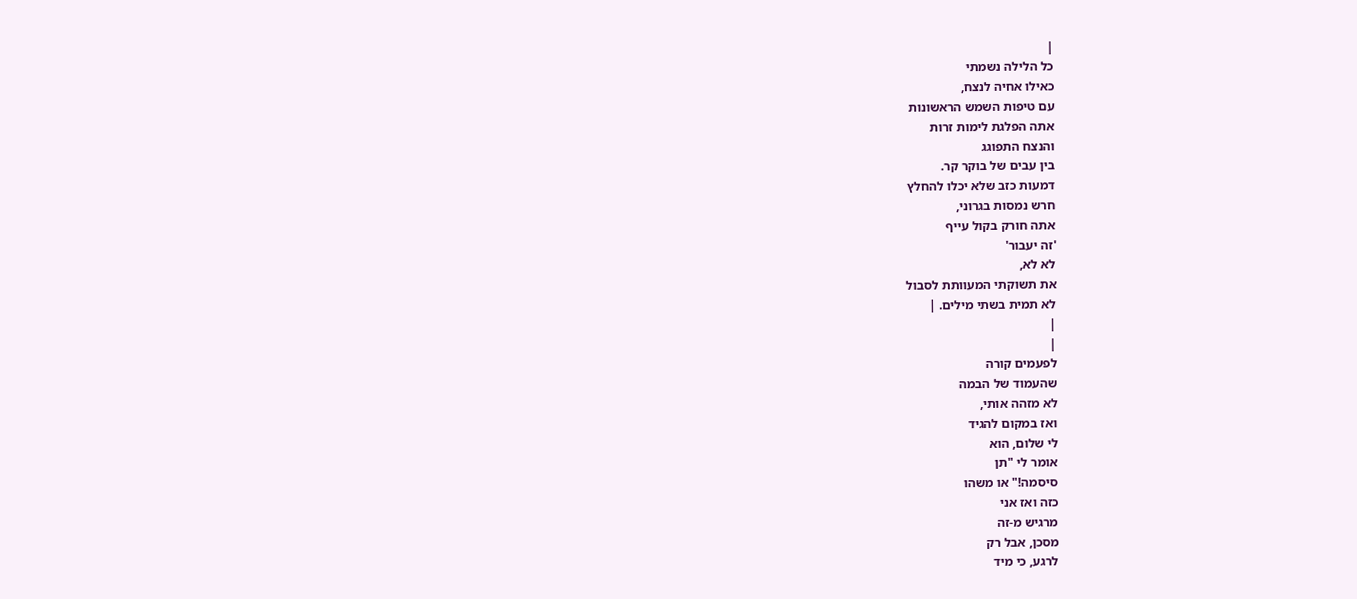|
כל הלילה נשמתי
כאילו אחיה לנצח,
עם טיפות השמש הראשונות
אתה הפלגת לימות זרות
והנצח התפוגג
בין עבים של בוקר קר.
דמעות כזב שלא יכלו להחלץ
חרש נמסות בגרוני,
אתה חורק בקול עייף
'זה יעבור'
לא לא,
את תשוקתי המעוותת לסבול
לא תמית בשתי מילים. |
|
|
לפעמים קורה
שהעמוד של הבמה
לא מזהה אותי,
ואז במקום להגיד
לי שלום, הוא
אומר לי "תן
סיסמה!" או משהו
כזה ואז אני
מרגיש מ-זה
מסכן, אבל רק
לרגע, כי מיד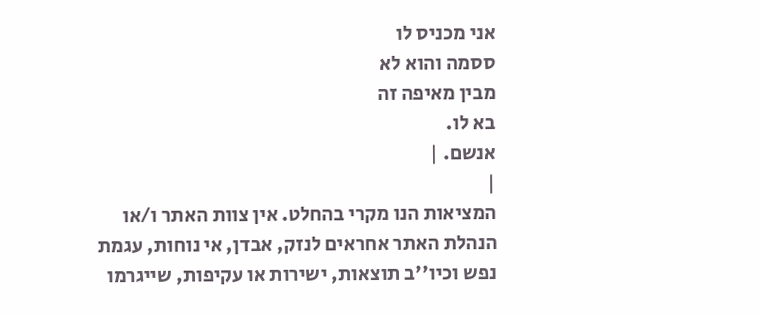אני מכניס לו
ססמה והוא לא
מבין מאיפה זה
בא לו.
אנשם. |
|
המציאות הנו מקרי בהחלט. אין צוות האתר ו/או
הנהלת האתר אחראים לנזק, אבדן, אי נוחות, עגמת
נפש וכיו''ב תוצאות, ישירות או עקיפות, שייגרמו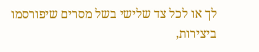לך או לכל צד שלישי בשל מסרים שיפורסמו
ביצירות,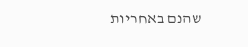שהנם באחריות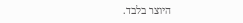היוצר בלבד.